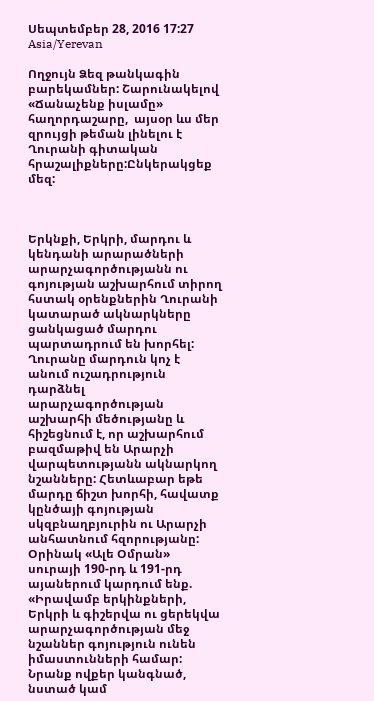Սեպտեմբեր 28, 2016 17:27 Asia/Yerevan

Ողջույն Ձեզ թանկագին բարեկամներ: Շարունակելով «Ճանաչենք իսլամը» հաղորդաշարը,  այսօր ևս մեր զրույցի թեման լինելու է Ղուրանի գիտական հրաշալիքները:Ընկերակցեք մեզ:



Երկնքի, Երկրի, մարդու և կենդանի արարածների արարչագործությանն ու գոյության աշխարհում տիրող հստակ օրենքներին Ղուրանի կատարած ակնարկները ցանկացած մարդու պարտադրում են խորհել: Ղուրանը մարդուն կոչ է անում ուշադրություն դարձնել արարչագործության աշխարհի մեծությանը և հիշեցնում է, որ աշխարհում բազմաթիվ են Արարչի վարպետությանն ակնարկող նշանները: Հետևաբար եթե մարդը ճիշտ խորհի, հավատք կընծայի գոյության սկզբնաղբյուրին ու Արարչի անհատնում հզորությանը: Օրինակ «Ալե Օմրան» սուրայի 190-րդ և 191-րդ այաներում կարդում ենք. «Իրավամբ երկինքների, Երկրի և գիշերվա ու ցերեկվա արարչագործության մեջ նշաններ գոյություն ունեն իմաստունների համար: Նրանք ովքեր կանգնած, նստած կամ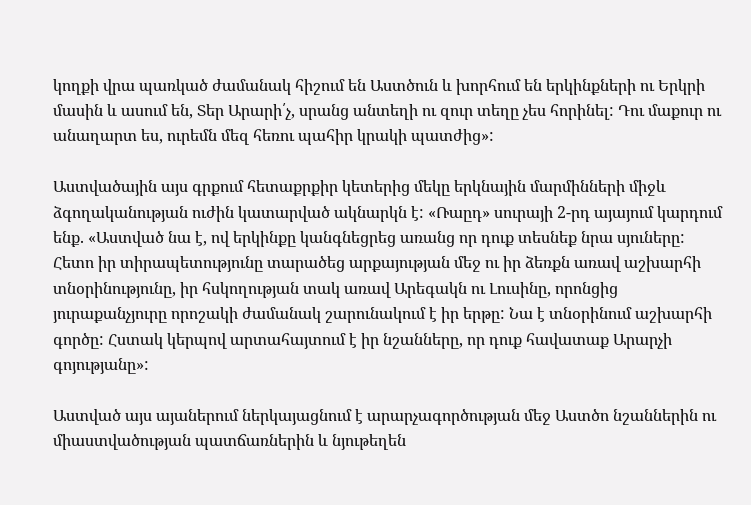կողքի վրա պառկած ժամանակ հիշում են Աստծուն և խորհում են երկինքների ու Երկրի մասին և ասում են, Տեր Արարի՛չ, սրանց անտեղի ու զուր տեղը չես հորինել: Դու մաքուր ու անաղարտ ես, ուրեմն մեզ հեռու պահիր կրակի պատժից»:

Աստվածային այս գրքում հետաքրքիր կետերից մեկը երկնային մարմինների միջև ձգողականության ուժին կատարված ակնարկն է: «Ռաըդ» սուրայի 2-րդ այայում կարդում ենք. «Աստված նա է, ով երկինքը կանգնեցրեց առանց որ դուք տեսնեք նրա սյուները: Հետո իր տիրապետությունը տարածեց արքայության մեջ ու իր ձեռքն առավ աշխարհի տնօրինությունը, իր հսկողության տակ առավ Արեգակն ու Լուսինը, որոնցից յուրաքանչյուրը որոշակի ժամանակ շարունակում է իր երթը: Նա է տնօրինում աշխարհի գործը: Հստակ կերպով արտահայտում է իր նշանները, որ դուք հավատաք Արարչի գոյությանը»:

Աստված այս այաներում ներկայացնում է արարչագործության մեջ Աստծո նշաններին ու միաստվածության պատճառներին և նյութեղեն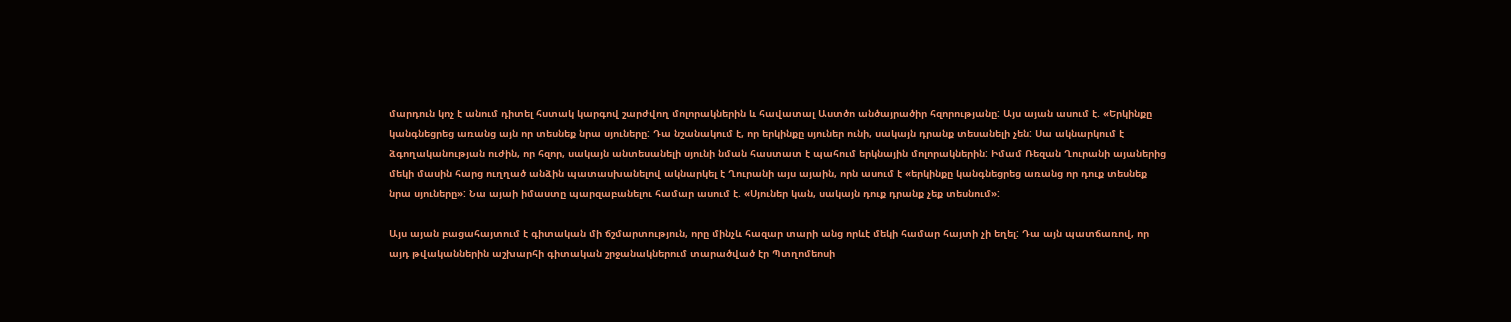մարդուն կոչ է անում դիտել հստակ կարգով շարժվող մոլորակներին և հավատալ Աստծո անծայրածիր հզորությանը: Այս այան ասում է. «Երկինքը կանգնեցրեց առանց այն որ տեսնեք նրա սյուները: Դա նշանակում է, որ երկինքը սյուներ ունի, սակայն դրանք տեսանելի չեն: Սա ակնարկում է ձգողականության ուժին, որ հզոր, սակայն անտեսանելի սյունի նման հաստատ է պահում երկնային մոլորակներին: Իմամ Ռեզան Ղուրանի այաներից մեկի մասին հարց ուղղած անձին պատասխանելով ակնարկել է Ղուրանի այս այաին, որն ասում է «երկինքը կանգնեցրեց առանց որ դուք տեսնեք նրա սյուները»: Նա այաի իմաստը պարզաբանելու համար ասում է. «Սյուներ կան, սակայն դուք դրանք չեք տեսնում»:

Այս այան բացահայտում է գիտական մի ճշմարտություն, որը մինչև հազար տարի անց որևէ մեկի համար հայտի չի եղել: Դա այն պատճառով, որ այդ թվականներին աշխարհի գիտական շրջանակներում տարածված էր Պտղոմեոսի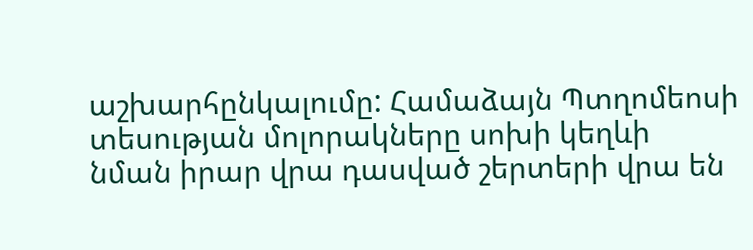աշխարհընկալումը: Համաձայն Պտղոմեոսի տեսության մոլորակները սոխի կեղևի նման իրար վրա դասված շերտերի վրա են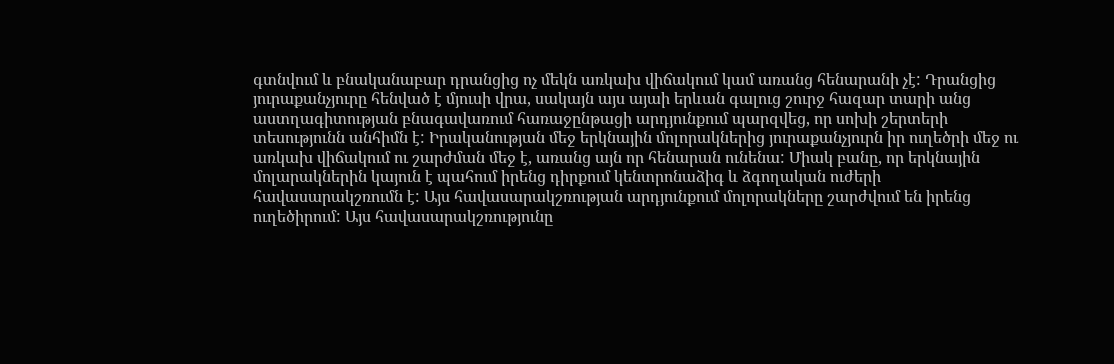գտնվում և բնականաբար դրանցից ոչ մեկն առկախ վիճակում կամ առանց հենարանի չէ: Դրանցից յուրաքանչյուրը հենված է մյուսի վրա, սակայն այս այաի երևան գալուց շուրջ հազար տարի անց աստղագիտության բնագավառում հառաջընթացի արդյունքում պարզվեց, որ սոխի շերտերի տեսությունն անհիմն է: Իրականության մեջ երկնային մոլորակներից յուրաքանչյուրն իր ուղեծրի մեջ ու առկախ վիճակում ու շարժման մեջ է, առանց այն որ հենարան ունենա: Միակ բանը, որ երկնային մոլարակներին կայուն է պահում իրենց դիրքում կենտրոնաձիգ և ձգողական ուժերի հավասարակշռումն է: Այս հավասարակշռության արդյունքում մոլորակները շարժվում են իրենց ուղեծիրում: Այս հավասարակշռությունը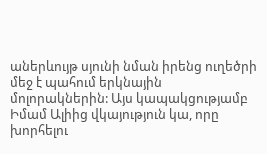աներևույթ սյունի նման իրենց ուղեծրի մեջ է պահում երկնային մոլորակներին: Այս կապակցությամբ Իմամ Ալիից վկայություն կա, որը խորհելու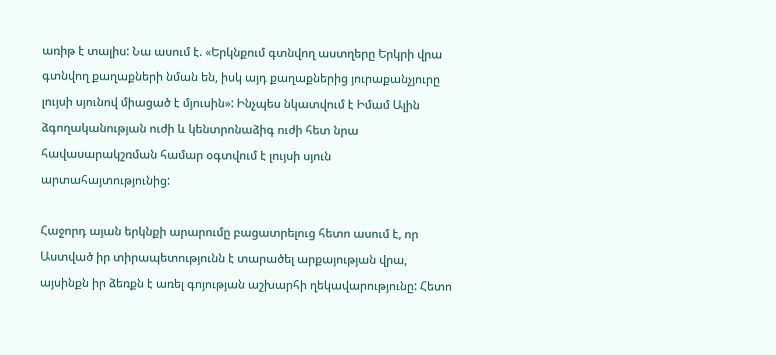առիթ է տալիս: Նա ասում է. «Երկնքում գտնվող աստղերը Երկրի վրա գտնվող քաղաքների նման են, իսկ այդ քաղաքներից յուրաքանչյուրը լույսի սյունով միացած է մյուսին»: Ինչպես նկատվում է Իմամ Ալին ձգողականության ուժի և կենտրոնաձիգ ուժի հետ նրա հավասարակշռման համար օգտվում է լույսի սյուն արտահայտությունից:

Հաջորդ այան երկնքի արարումը բացատրելուց հետո ասում է, որ Աստված իր տիրապետությունն է տարածել արքայության վրա, այսինքն իր ձեռքն է առել գոյության աշխարհի ղեկավարությունը: Հետո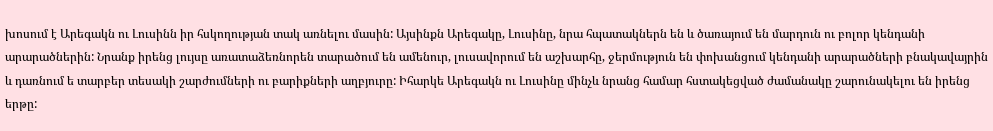խոսում է Արեգակն ու Լուսինն իր հսկողության տակ առնելու մասին: Այսինքն Արեգակը, Լուսինը, նրա հպատակներն են և ծառայում են մարդուն ու բոլոր կենդանի արարածներին: Նրանք իրենց լույսը առատաձեռնորեն տարածում են ամենուր, լուսավորում են աշխարհը, ջերմություն են փոխանցում կենդանի արարածների բնակավայրին և դառնում ե տարբեր տեսակի շարժումների ու բարիքների աղբյուրը: Իհարկե Արեգակն ու Լուսինը մինչև նրանց համար հստակեցված ժամանակը շարունակելու են իրենց երթը: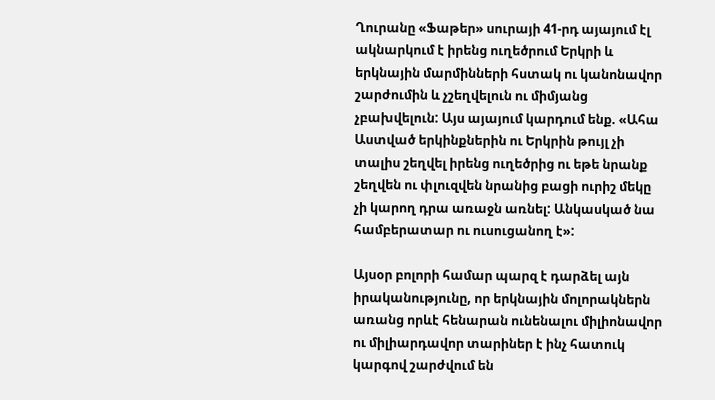Ղուրանը «Ֆաթեր» սուրայի 41-րդ այայում էլ ակնարկում է իրենց ուղեծրում Երկրի և երկնային մարմինների հստակ ու կանոնավոր շարժումին և չշեղվելուն ու միմյանց չբախվելուն: Այս այայում կարդում ենք. «Ահա Աստված երկինքներին ու Երկրին թույլ չի տալիս շեղվել իրենց ուղեծրից ու եթե նրանք շեղվեն ու փլուզվեն նրանից բացի ուրիշ մեկը չի կարող դրա առաջն առնել: Անկասկած նա համբերատար ու ուսուցանող է»:

Այսօր բոլորի համար պարզ է դարձել այն իրականությունը, որ երկնային մոլորակներն առանց որևէ հենարան ունենալու միլիոնավոր ու միլիարդավոր տարիներ է ինչ հատուկ կարգով շարժվում են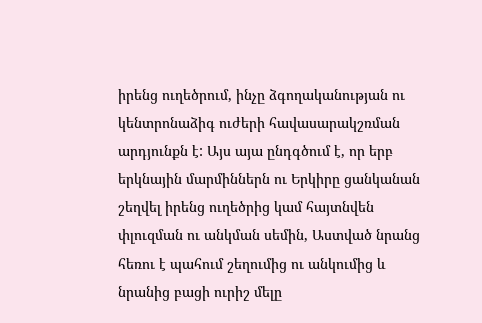իրենց ուղեծրում, ինչը ձգողականության ու կենտրոնաձիգ ուժերի հավասարակշռման արդյունքն է: Այս այա ընդգծում է, որ երբ երկնային մարմիններն ու Երկիրը ցանկանան շեղվել իրենց ուղեծրից կամ հայտնվեն փլուզման ու անկման սեմին, Աստված նրանց հեռու է պահում շեղումից ու անկումից և նրանից բացի ուրիշ մելը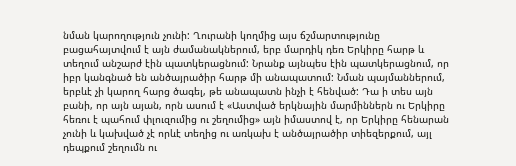նման կարողություն չունի: Ղուրանի կողմից այս ճշմարտությունը բացահայտվում է այն ժամանակներում, երբ մարդիկ դեռ Երկիրը հարթ և տեղում անշարժ էին պատկերացնում: Նրանք այնպես էին պատկերացնում, որ իբր կանգնած են անծայրածիր հարթ մի անապատում: Նման պայմաններում, երբևէ չի կարող հարց ծագել, թե անապատն ինչի է հենված: Դա ի տես այն բանի, որ այն այան, որն ասում է «Աստված երկնային մարմիններն ու Երկիրը հեռու է պահում փլուզումից ու շեղումից» այն իմաստով է, որ Երկիրը հենարան չունի և կախված չէ որևէ տեղից ու առկախ է անծայրածիր տիեզերքում, այլ դեպքում շեղումն ու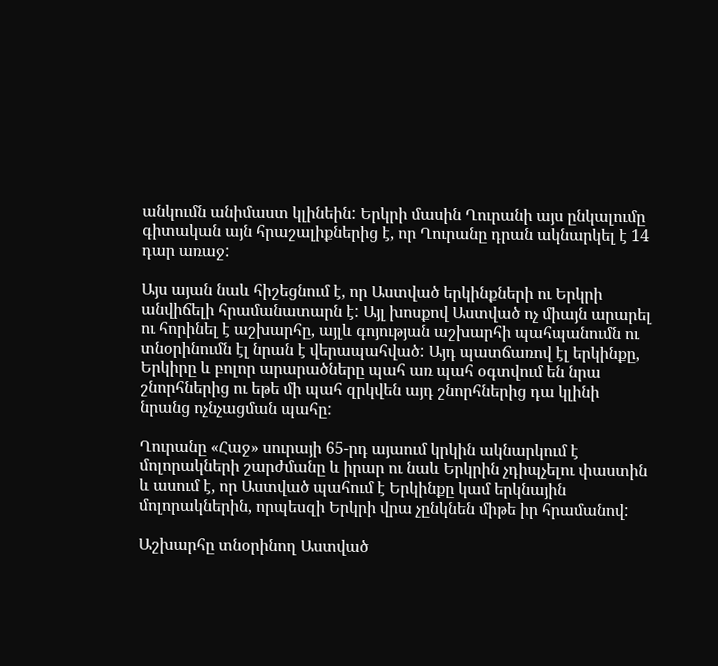անկումն անիմաստ կլինեին: Երկրի մասին Ղուրանի այս ընկալումը գիտական այն հրաշալիքներից է, որ Ղուրանը դրան ակնարկել է 14 դար առաջ:

Այս այան նաև հիշեցնում է, որ Աստված երկինքների ու Երկրի անվիճելի հրամանատարն է: Այլ խոսքով Աստված ոչ միայն արարել ու հորինել է աշխարհը, այլև գոյության աշխարհի պահպանումն ու տնօրինումն էլ նրան է վերապահված: Այդ պատճառով էլ երկինքը, Երկիրը և բոլոր արարածները պահ առ պահ օգտվում են նրա շնորհներից ու եթե մի պահ զրկվեն այդ շնորհներից դա կլինի նրանց ոչնչացման պահը:

Ղուրանը «Հաջ» սուրայի 65-րդ այաում կրկին ակնարկում է մոլորակների շարժմանը և իրար ու նաև Երկրին չդիպչելու փաստին և ասում է, որ Աստված պահում է Երկինքը կամ երկնային մոլորակներին, որպեսզի Երկրի վրա չընկնեն միթե իր հրամանով:

Աշխարհը տնօրինող Աստված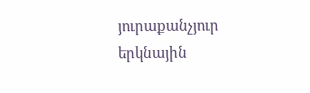յուրաքանչյուր երկնային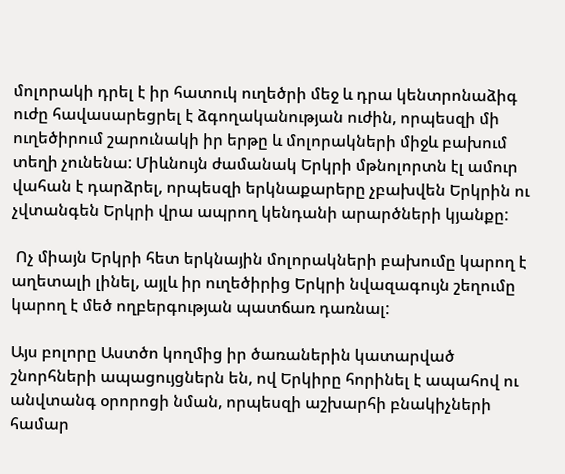մոլորակի դրել է իր հատուկ ուղեծրի մեջ և դրա կենտրոնաձիգ ուժը հավասարեցրել է ձգողականության ուժին, որպեսզի մի ուղեծիրում շարունակի իր երթը և մոլորակների միջև բախում տեղի չունենա: Միևնույն ժամանակ Երկրի մթնոլորտն էլ ամուր վահան է դարձրել, որպեսզի երկնաքարերը չբախվեն Երկրին ու չվտանգեն Երկրի վրա ապրող կենդանի արարծների կյանքը:

 Ոչ միայն Երկրի հետ երկնային մոլորակների բախումը կարող է աղետալի լինել, այլև իր ուղեծիրից Երկրի նվազագույն շեղումը կարող է մեծ ողբերգության պատճառ դառնալ:

Այս բոլորը Աստծո կողմից իր ծառաներին կատարված շնորհների ապացույցներն են, ով Երկիրը հորինել է ապահով ու անվտանգ օրորոցի նման, որպեսզի աշխարհի բնակիչների համար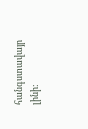հանգստավայր լինի: